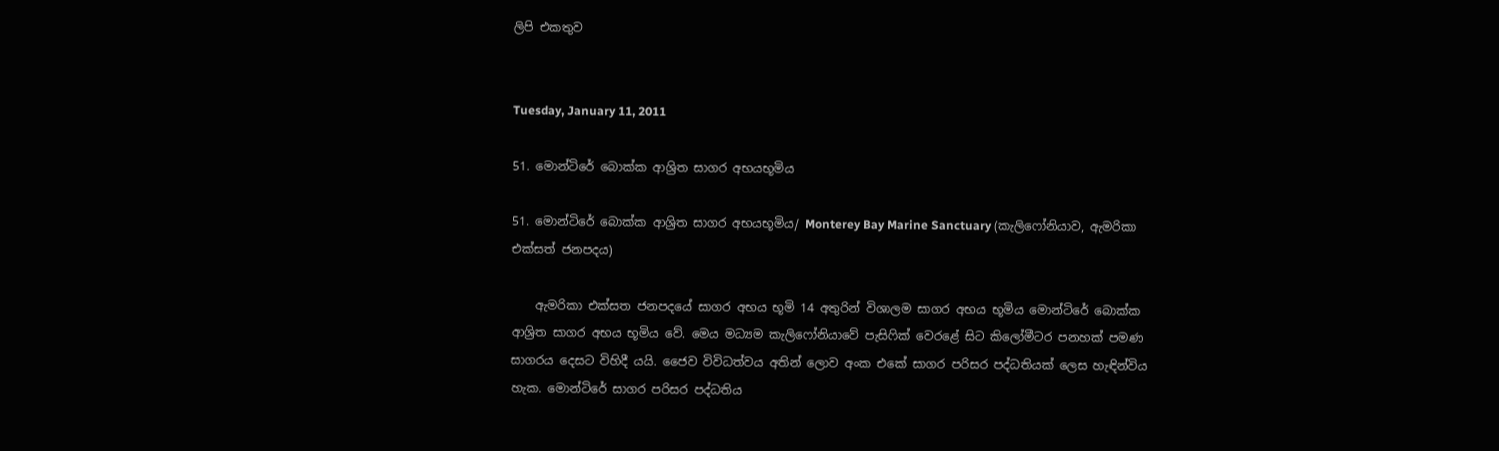ලිපි එකතුව


Tuesday, January 11, 2011

51. මොන්ටිරේ බොක්ක ආශ්‍රිත සාගර අභයභූමිය

51. මොන්ටිරේ බොක්ක ආශ්‍රිත සාගර අභයභූමිය/ Monterey Bay Marine Sanctuary (කැලිෆෝනියාව, ඇමරිකා එක්සත් ජනපදය)

    ඇමරිකා එක්සත ජනපදයේ සාගර අභය භූමි 14 අතුරින් විශාලම සාගර අභය භූමිය මොන්ටිරේ බොක්ක ආශ්‍රිත සාගර අභය භූමිය වේ. මෙය මධ්‍යම කැලිෆෝනියාවේ පැසිෆික් වෙරළේ සිට කිලෝමීටර පනහක් පමණ සාගරය දෙසට විහිදී යයි. ජෛව විවිධත්වය අතින් ලොව අංක එකේ සාගර පරිසර පද්ධතියක් ලෙස හැඳින්විය හැක. මොන්ටිරේ සාගර පරිසර පද්ධතිය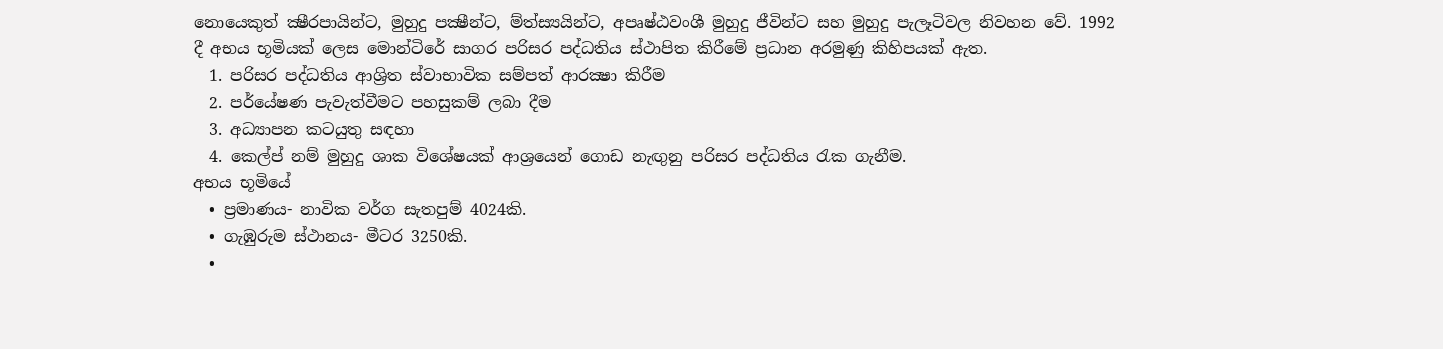නොයෙකුත් ක්‍ෂීරපායින්ට, මුහුදු පක්‍ෂීන්ට, ම්ත්ස්‍යයින්ට, අපෘෂ්ඨවංශී මුහුදු ජීවින්ට සහ මුහුදු පැලෑටිවල නිවහන වේ. 1992 දී අභය භූමියක් ලෙස මොන්ටිරේ සාගර පරිසර පද්ධතිය ස්ථාපිත කිරීමේ ප්‍රධාන අරමුණු කිහිපයක් ඇත.
  1. පරිසර පද්ධතිය ආශ්‍රිත ස්වාභාවික සම්පත් ආරක්‍ෂා කිරීම
  2. පර්යේෂණ පැවැත්වීමට පහසුකම් ලබා දීම
  3. අධ්‍යාපන කටයුතු සඳහා
  4. කෙල්ප් නම් මුහුදු ශාක විශේෂයක් ආශ්‍රයෙන් ගොඩ නැඟුනු පරිසර පද්ධතිය රැක ගැනීම.
අභය භූමියේ
  • ප්‍රමාණය- නාවික වර්ග සැතපුම් 4024කි.
  • ගැඹුරුම ස්ථානය- මීටර 3250කි.
  •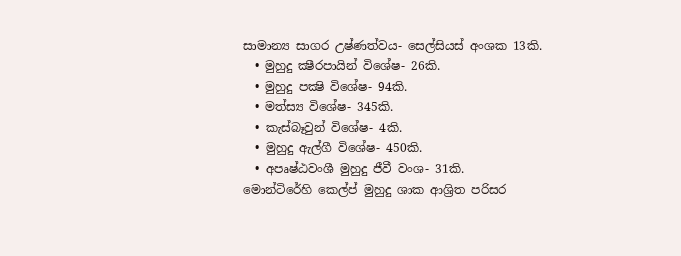සාමාන්‍ය සාගර උෂ්ණත්වය- සෙල්සියස් අංශක 13කි.
  • මුහුදු ක්‍ෂීරපායින් විශේෂ- 26කි.
  • මුහුදු පක්‍ෂි විශේෂ- 94කි.
  • මත්ස්‍ය විශේෂ- 345කි.
  • කැස්බෑවුන් විශේෂ- 4කි.
  • මුහුදු ඇල්ගී විශේෂ- 450කි.
  • අපෘෂ්ඨවංශී මුහුදු ජීවී වංශ- 31කි.
මොන්ටිරේහි කෙල්ප් මුහුදු ශාක ආශ්‍රිත පරිසර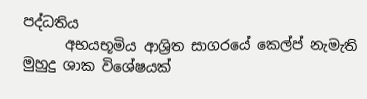පද්ධතිය
      අභයභූමිය ආශ්‍රිත සාගරයේ කෙල්ප් නැමැති මුහුදු ශාක විශේෂයක්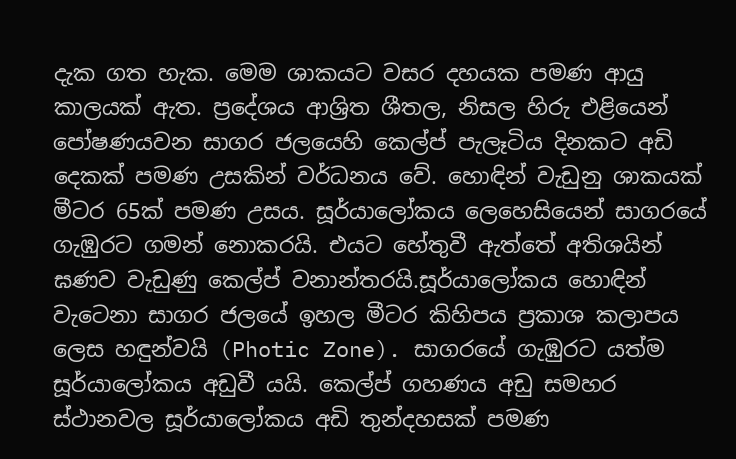දැක ගත හැක. මෙම ශාකයට වසර දහයක පමණ ආයු කාලයක් ඇත. ප්‍රදේශය ආශ්‍රිත ශීතල, නිසල හිරු එළියෙන් පෝෂණයවන සාගර ජලයෙහි කෙල්ප් පැලෑටිය දිනකට අඩි දෙකක් පමණ උසකින් වර්ධනය වේ. හොඳින් වැඩුනු ශාකයක් මීටර 65ක් පමණ උසය. සූර්යාලෝකය ලෙහෙසියෙන් සාගරයේ ගැඹුරට ගමන් නොකරයි. එයට හේතුවී ඇත්තේ අතිශයින් ඝණව වැඩුණු කෙල්ප් වනාන්තරයි.සූර්යාලෝකය හොඳින් වැටෙනා සාගර ජලයේ ඉහල මීටර කිහිපය ප්‍රකාශ කලාපය ලෙස හඳුන්වයි (Photic Zone). සාගරයේ ගැඹුරට යත්ම සූර්යාලෝකය අඩුවී යයි. කෙල්ප් ගහණය අඩු සමහර ස්ථානවල සූර්යාලෝකය අඩි තුන්දහසක් පමණ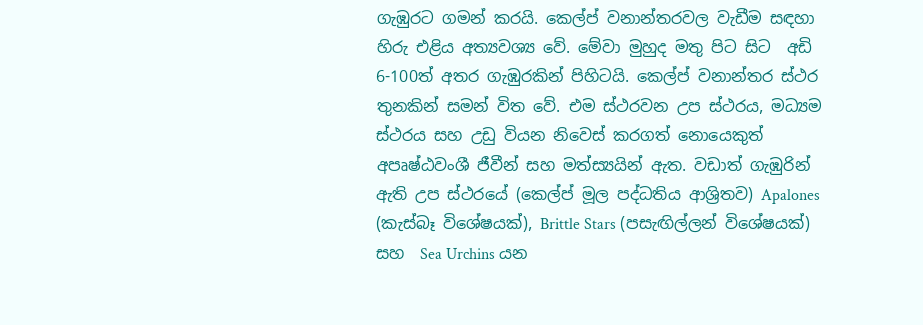ගැඹුරට ගමන් කරයි. කෙල්ප් වනාන්තරවල වැඩීම සඳහා හිරු එළිය අත්‍යවශ්‍ය වේ. මේවා මුහුද මතු පිට සිට  අඩි 6-100ත් අතර ගැඹුරකින් පිහිටයි. කෙල්ප් වනාන්තර ස්ථර තුනකින් සමන් විත වේ. එම ස්ථරවන උප ස්ථරය, මධ්‍යම ස්ථරය සහ උඩු වියන නිවෙස් කරගත් නොයෙකුත් අපෘෂ්ඨවංශී ජීවීන් සහ මත්ස්‍යයින් ඇත. වඩාත් ගැඹුරින් ඇති උප ස්ථරයේ (කෙල්ප් මූල පද්ධතිය ආශ්‍රිතව) Apalones (කැස්බෑ විශේෂයක්), Brittle Stars (පසැඟිල්ලන් විශේෂයක්) සහ  Sea Urchins යන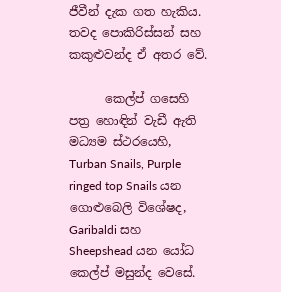ජීවීන් දැක ගත හැකිය. තවද පොකිරිස්සන් සහ කකුළුවන්ද ඒ අතර වේ.

      කෙල්ප් ගසෙහි පත්‍ර හොඳින් වැඩී ඇති මධ්‍යම ස්ථරයෙහි, Turban Snails, Purple ringed top Snails යන ගොළුබෙලි විශේෂද,  Garibaldi සහ Sheepshead යන යෝධ කෙල්ප් මසුන්ද වෙසේ.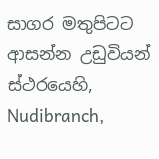සාගර මතුපිටට ආසන්න උඩුවියන් ස්ථරයෙහි, Nudibranch,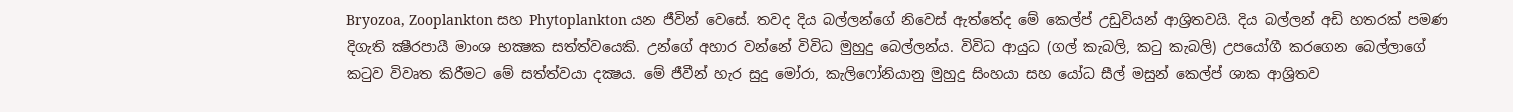Bryozoa, Zooplankton සහ Phytoplankton යන ජීවින් වෙසේ. තවද දිය බල්ලන්ගේ නිවෙස් ඇත්තේද මේ කෙල්ප් උඩුවියන් ආශ්‍රිතවයි. දිය බල්ලන් අඩි හතරක් පමණ දිගැති ක්‍ෂීරපායී මාංශ භක්‍ෂක සත්ත්වයෙකි. උන්ගේ අහාර වන්නේ විවිධ මුහුදු බෙල්ලන්ය. විවිධ ආයුධ (ගල් කැබලි, කටු කැබලි) උපයෝගී කරගෙන බෙල්ලාගේ කටුව විවෘත කිරීමට මේ සත්ත්වයා දක්‍ෂය. මේ ජීවීන් හැර සුදු මෝරා, කැලිෆෝනියානු මුහුදු සිංහයා සහ යෝධ සීල් මසුන් කෙල්ප් ශාක ආශ්‍රිතව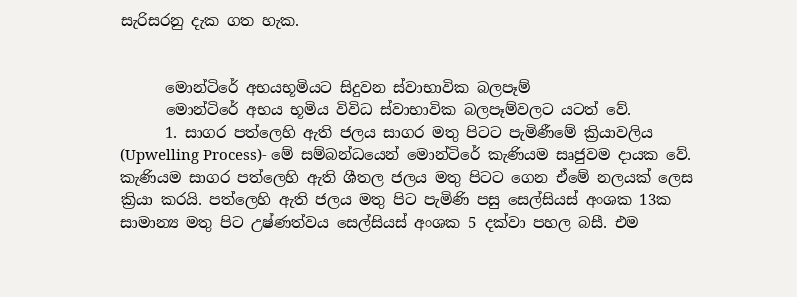සැරිසරනු දැක ගත හැක.


      මොන්ටිරේ අභයභූමියට සිදුවන ස්වාභාවික බලපෑම්
      මොන්ටිරේ අභය භූමිය විවිධ ස්වාභාවික බලපෑම්වලට යටත් වේ.
      1. සාගර පත්ලෙහි ඇති ජලය සාගර මතු පිටට පැමිණීමේ ක්‍රියාවලිය (Upwelling Process)- මේ සම්බන්ධයෙන් මොන්ටිරේ කැණියම සෘජුවම දායක වේ. කැණියම සාගර පත්ලෙහි ඇති ශීතල ජලය මතු පිටට ගෙන ඒමේ නලයක් ලෙස ක්‍රියා කරයි. පත්ලෙහි ඇති ජලය මතු පිට පැමිණි පසු සෙල්සියස් අංශක 13ක සාමාන්‍ය මතු පිට උෂ්ණත්වය සෙල්සියස් අංශක 5 දක්වා පහල බසී. එම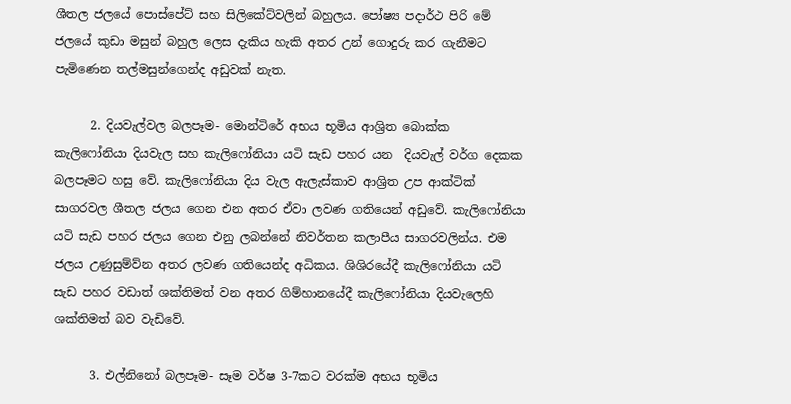ශීතල ජලයේ පොස්පේට් සහ සිලිකේට්වලින් බහුලය. පෝෂ්‍ය පදාර්ථ පිරි මේ ජලයේ කුඩා මසුන් බහුල ලෙස දැකිය හැකි අතර උන් ගොදුරු කර ගැනීමට පැමිණෙන තල්මසුන්ගෙන්ද අඩුවක් නැත.

      2. දියවැල්වල බලපෑම- මොන්ටිරේ අභය භූමිය ආශ්‍රිත බොක්ක කැලිෆෝනියා දියවැල සහ කැලිෆෝනියා යටි සැඩ පහර යන  දියවැල් වර්ග දෙකක බලපෑමට හසු වේ. කැලිෆෝනියා දිය වැල ඇලැස්කාව ආශ්‍රිත උප ආක්ටික් සාගරවල ශීතල ජලය ගෙන එන අතර ඒවා ලවණ ගතියෙන් අඩුවේ. කැලිෆෝනියා යටි සැඩ පහර ජලය ගෙන එනු ලබන්නේ නිවර්තන කලාපීය සාගරවලින්ය. එම ජලය උණුසුම්ව්න අතර ලවණ ගතියෙන්ද අධිකය. ශිශිරයේදී කැලිෆෝනියා යටි සැඩ පහර වඩාත් ශක්තිමත් වන අතර ගිම්හානයේදී කැලිෆෝනියා දියවැලෙහි ශක්තිමත් බව වැඩිවේ.

      3. එල්නිනෝ බලපෑම- සෑම වර්ෂ 3-7කට වරක්ම අභය භූමිය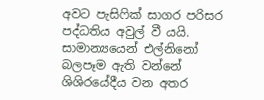අවට පැසිෆික් සාගර පරිසර පද්ධතිය අවුල් වී යයි. සාමාන්‍යයෙන් එල්නිනෝ බලපෑම ඇති වන්නේ ශිශිරයේදීය වන අතර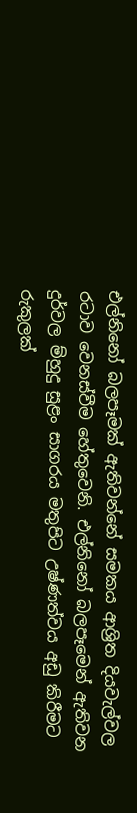එල්නිනෝ බලපෑමක් ඇතිවන්නේ සමකය ආශ්‍රිත දියවැල්වල රටාව වෙනස්වීම හේතුවෙනි. එල්නිනෝ බලපෑමෙන් ඇතිවන දුර්වල ම්හුදු සුළං සාගරය මතුපිට උෂ්ණත්වය අඩු කිරීමට රුකුලක්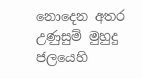නොදෙන අතර උණුසුම් මුහුදු ජලයෙහි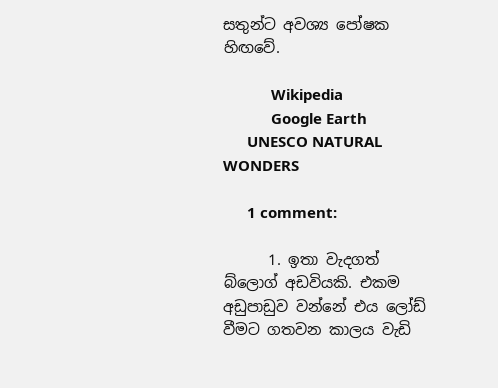සතුන්ට අවශ්‍ය පෝෂක හිඟවේ.

            Wikipedia
            Google Earth
      UNESCO NATURAL WONDERS

      1 comment:

      1. ඉතා වැදගත් බ්ලොග් අඩවියකි. එකම අඩුපාඩුව වන්නේ එය ලෝඩ් වීමට ගතවන කාලය වැඩි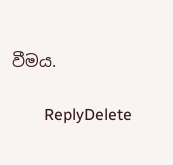වීමය.

        ReplyDelete